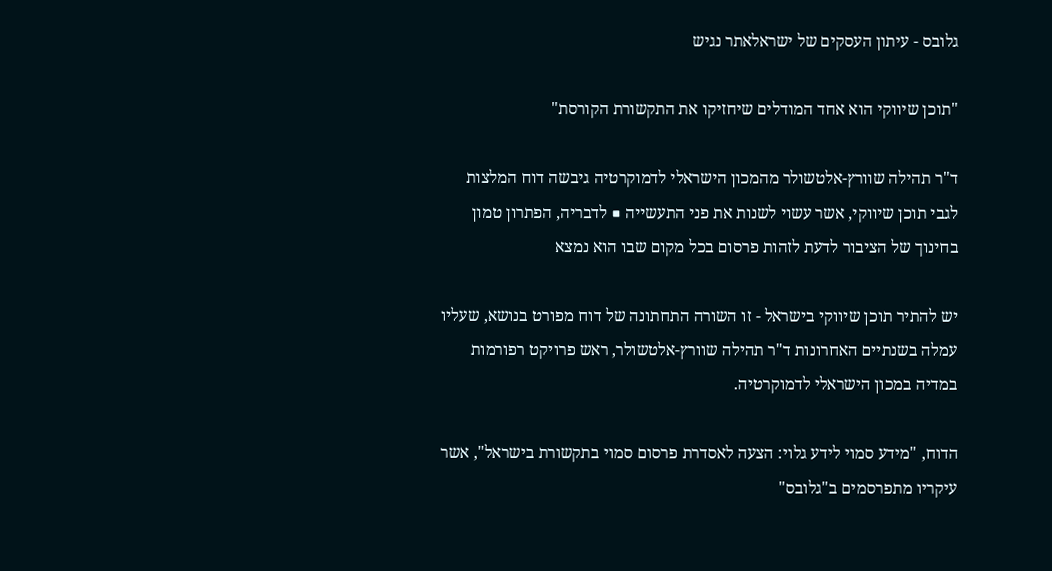גלובס - עיתון העסקים של ישראלאתר נגיש

"תוכן שיווקי הוא אחד המודלים שיחזיקו את התקשורת הקורסת"

ד"ר תהילה שוורץ-אלטשולר מהמכון הישראלי לדמוקרטיה גיבשה דוח המלצות לגבי תוכן שיווקי, אשר עשוי לשנות את פני התעשייה ■ לדבריה, הפתרון טמון בחינוך של הציבור לדעת לזהות פרסום בכל מקום שבו הוא נמצא

יש להתיר תוכן שיווקי בישראל - זו השורה התחתונה של דוח מפורט בנושא, שעליו עמלה בשנתיים האחרונות ד"ר תהילה שוורץ-אלטשולר, ראש פרויקט רפורמות במדיה במכון הישראלי לדמוקרטיה.

הדוח, "מידע סמוי לידע גלוי: הצעה לאסדרת פרסום סמוי בתקשורת בישראל", אשר עיקריו מתפרסמים ב"גלובס"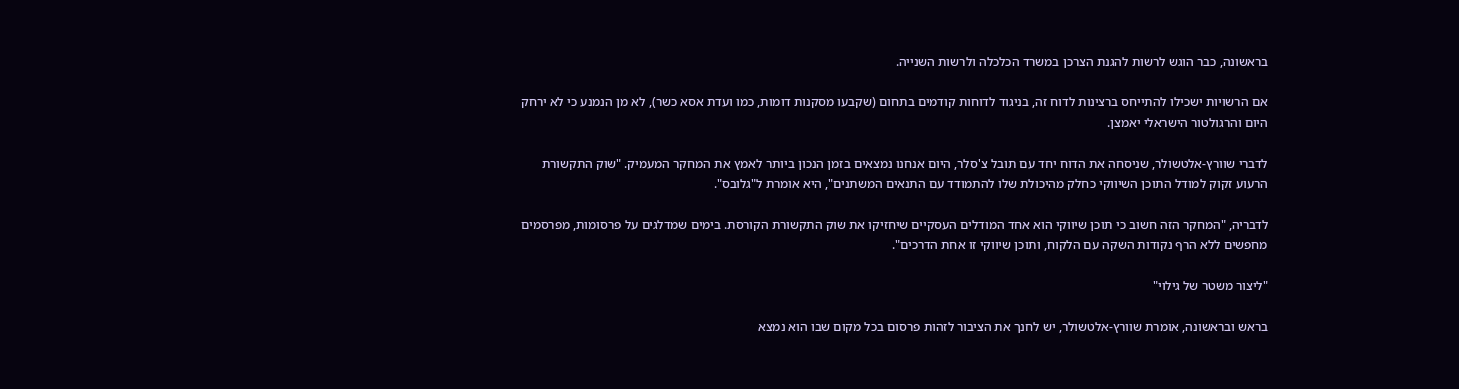בראשונה, כבר הוגש לרשות להגנת הצרכן במשרד הכלכלה ולרשות השנייה.

אם הרשויות ישכילו להתייחס ברצינות לדוח זה, בניגוד לדוחות קודמים בתחום (שקבעו מסקנות דומות, כמו ועדת אסא כשר), לא מן הנמנע כי לא ירחק היום והרגולטור הישראלי יאמצן.

לדברי שוורץ-אלטשולר, שניסחה את הדוח יחד עם תובל צ'סלר, היום אנחנו נמצאים בזמן הנכון ביותר לאמץ את המחקר המעמיק. "שוק התקשורת הרעוע זקוק למודל התוכן השיווקי כחלק מהיכולת שלו להתמודד עם התנאים המשתנים", היא אומרת ל"גלובס".

לדבריה, "המחקר הזה חשוב כי תוכן שיווקי הוא אחד המודלים העסקיים שיחזיקו את שוק התקשורת הקורסת. בימים שמדלגים על פרסומות, מפרסמים מחפשים ללא הרף נקודות השקה עם הלקוח, ותוכן שיווקי זו אחת הדרכים".

"ליצור משטר של גילוי"

בראש ובראשונה, אומרת שוורץ-אלטשולר, יש לחנך את הציבור לזהות פרסום בכל מקום שבו הוא נמצא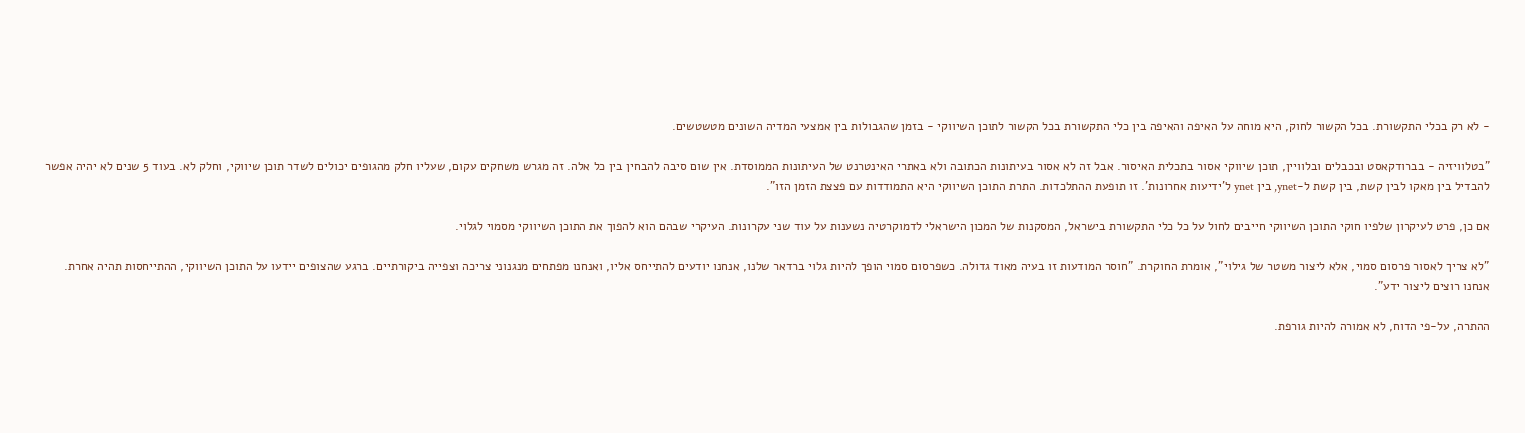- לא רק בכלי התקשורת. בכל הקשור לחוק, היא מוחה על האיפה והאיפה בין כלי התקשורת בכל הקשור לתוכן השיווקי - בזמן שהגבולות בין אמצעי המדיה השונים מטשטשים.

"בטלוויזיה - בברודקאסט ובכבלים ובלוויין, תוכן שיווקי אסור בתכלית האיסור. אבל זה לא אסור בעיתונות הכתובה ולא באתרי האינטרנט של העיתונות הממוסדת. אין שום סיבה להבחין בין כל אלה. זה מגרש משחקים עקום, שעליו חלק מהגופים יכולים לשדר תוכן שיווקי, וחלק לא. בעוד 5 שנים לא יהיה אפשר להבדיל בין מאקו לבין קשת, בין קשת ל-ynet, בין ynet ל'ידיעות אחרונות'. זו תופעת ההתלכדות. התרת התוכן השיווקי היא התמודדות עם פצצת הזמן הזו".

אם כן, פרט לעיקרון שלפיו חוקי התוכן השיווקי חייבים לחול על כל כלי התקשורת בישראל, המסקנות של המכון הישראלי לדמוקרטיה נשענות על עוד שני עקרונות. העיקרי שבהם הוא להפוך את התוכן השיווקי מסמוי לגלוי.

"לא צריך לאסור פרסום סמוי, אלא ליצור משטר של גילוי", אומרת החוקרת. "חוסר המודעות זו בעיה מאוד גדולה. כשפרסום סמוי הופך להיות גלוי ברדאר שלנו, אנחנו יודעים להתייחס אליו, ואנחנו מפתחים מנגנוני צריכה וצפייה ביקורתיים. ברגע שהצופים יידעו על התוכן השיווקי, ההתייחסות תהיה אחרת. אנחנו רוצים ליצור ידע".

ההתרה, על-פי הדוח, לא אמורה להיות גורפת.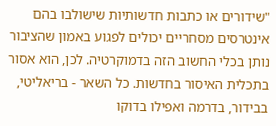"שידורים או כתבות חדשותיות שישולבו בהם אינטרסים מסחריים יכולים לפגוע באמון שהציבור נותן בכלי החשוב הזה בדמוקרטיה. לכן, הוא אסור בתכלית האיסור בחדשות. כל השאר - בריאליטי, בבידור, בדרמה ואפילו בדוקו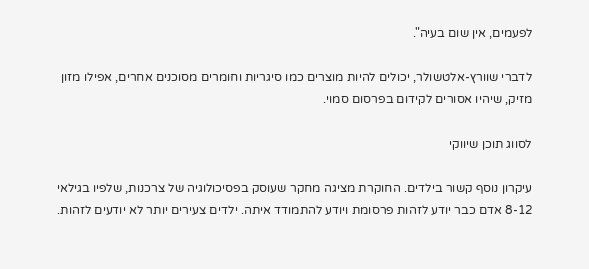לפעמים, אין שום בעיה".

לדברי שוורץ-אלטשולר, יכולים להיות מוצרים כמו סיגריות וחומרים מסוכנים אחרים, אפילו מזון מזיק, שיהיו אסורים לקידום בפרסום סמוי.

לסווג תוכן שיווקי

עיקרון נוסף קשור בילדים. החוקרת מציגה מחקר שעוסק בפסיכולוגיה של צרכנות, שלפיו בגילאי 8-12 אדם כבר יודע לזהות פרסומת ויודע להתמודד איתה. ילדים צעירים יותר לא יודעים לזהות.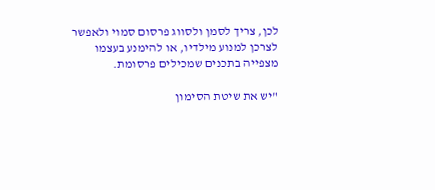לכן, צריך לסמן ולסווג פרסום סמוי ולאפשר לצרכן למנוע מילדיו, או להימנע בעצמו מצפייה בתכנים שמכילים פרסומת.

"יש את שיטת הסימון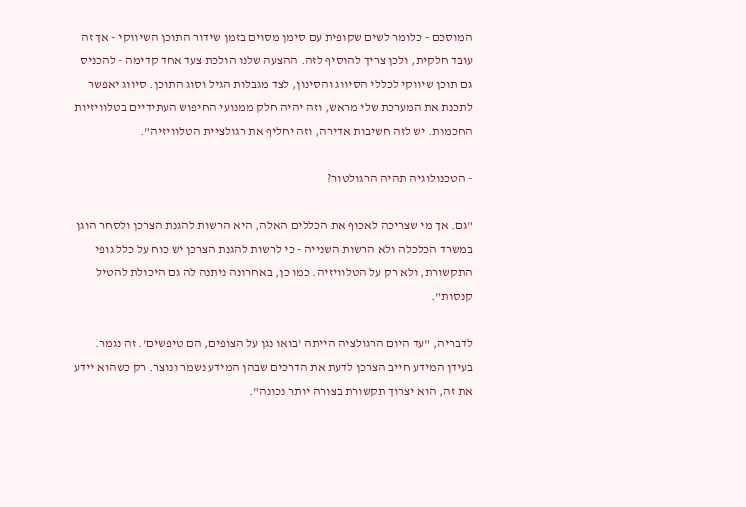המוסכם - כלומר לשים שקופית עם סימן מסוים בזמן שידור התוכן השיווקי - אך זה עובד חלקית, ולכן צריך להוסיף לזה. ההצעה שלנו הולכת צעד אחד קדימה - להכניס גם תוכן שיווקי לכללי הסיווג והסינון, לצד מגבלות הגיל וסוג התוכן. סיווג יאפשר לתכנת את המערכת שלי מראש, וזה יהיה חלק ממנועי החיפוש העתידיים בטלוויזיות החכמות. יש לזה חשיבות אדירה, וזה יחליף את רגולציית הטלוויזיה".

- הטכנולוגיה תהיה הרגולטור?

"גם. אך מי שצריכה לאכוף את הכללים האלה, היא הרשות להגנת הצרכן ולסחר הוגן במשרד הכלכלה ולא הרשות השנייה - כי לרשות להגנת הצרכן יש כוח על כלל גופי התקשורת, ולא רק על הטלוויזיה. כמו כן, באחרונה ניתנה לה גם היכולת להטיל קנסות".

לדבריה, "עד היום הרגולציה הייתה 'בואו נגן על הצופים, הם טיפשים'. זה נגמר. בעידן המידע חייב הצרכן לדעת את הדרכים שבהן המידע נשמר ונוצר. רק כשהוא יידע את זה, הוא יצרוך תקשורת בצורה יותר נכונה".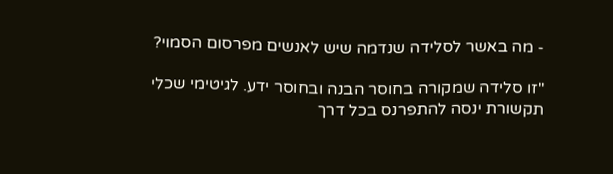- מה באשר לסלידה שנדמה שיש לאנשים מפרסום הסמוי?

"זו סלידה שמקורה בחוסר הבנה ובחוסר ידע. לגיטימי שכלי תקשורת ינסה להתפרנס בכל דרך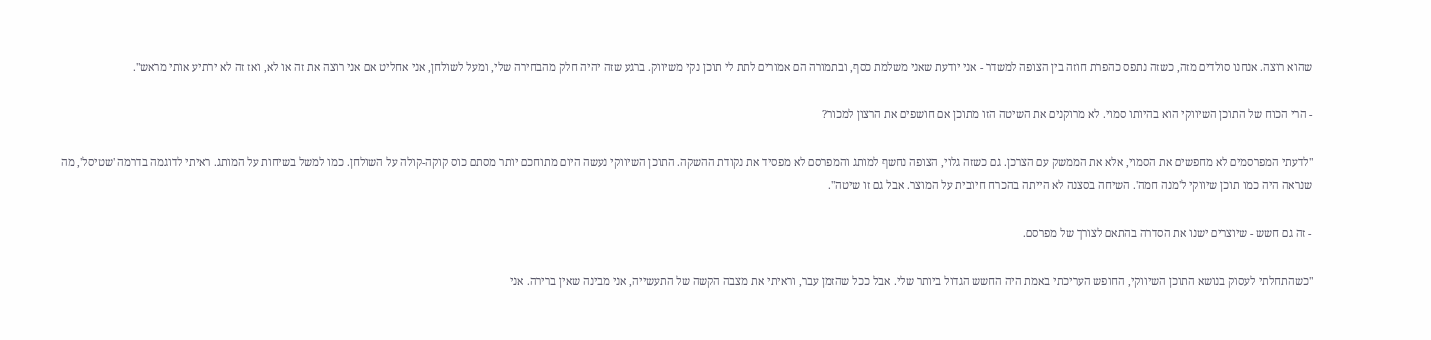שהוא רוצה. אנחנו סולדים מזה, כשזה נתפס כהפרת חוזה בין הצופה למשדר - אני יודעת שאני משלמת כסף, ובתמורה הם אמורים לתת לי תוכן נקי משיווק. ברגע שזה יהיה חלק מהבחירה שלי, ומעל לשולחן, אני אחליט אם אני רוצה את זה או לא, ואז זה לא ירתיע אותי מראש".

- הרי הכוח של התוכן השיווקי הוא בהיותו סמוי. לא מרוקנים את השיטה הזו מתוכן אם חושפים את הרצון למכור?

"לדעתי המפרסמים לא מחפשים את הסמוי, אלא את הממשק עם הצרכן. גם כשזה גלוי, הצופה נחשף למותג והמפרסם לא מפסיד את נקודת ההשקה. התוכן השיווקי נעשה היום מתוחכם יותר מסתם כוס קוקה-קולה על השולחן. כמו למשל בשיחות על המותג. ראיתי לדוגמה בדרמה 'שטיסל', מה שנראה היה כמו תוכן שיווקי ל'מנה חמה'. השיחה בסצנה לא הייתה בהכרח חיובית על המוצר. אבל גם זו שיטה".

- זה גם חשש - שיוצרים ישנו את הסדרה בהתאם לצורך של מפרסם.

"כשהתחלתי לעסוק בנושא התוכן השיווקי, החופש העריכתי באמת היה החשש הגדול ביותר שלי. אבל ככל שהזמן עבר, וראיתי את מצבה הקשה של התעשייה, אני מבינה שאין ברירה. אני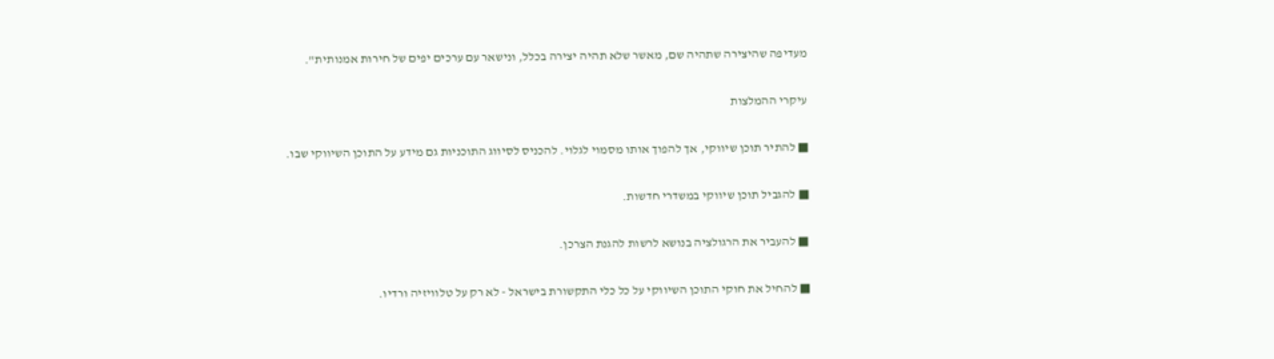מעדיפה שהיצירה שתהיה שם, מאשר שלא תהיה יצירה בכלל, ונישאר עם ערכים יפים של חירות אמנותית".

עיקרי ההמלצות

■ להתיר תוכן שיווקי, אך להפוך אותו מסמוי לגלוי. להכניס לסיווג התוכניות גם מידע על התוכן השיווקי שבו.

■ להגביל תוכן שיווקי במשדרי חדשות.

■ להעביר את הרגולציה בנושא לרשות להגנת הצרכן.

■ להחיל את חוקי התוכן השיווקי על כל כלי התקשורת בישראל - לא רק על טלוויזיה ורדיו.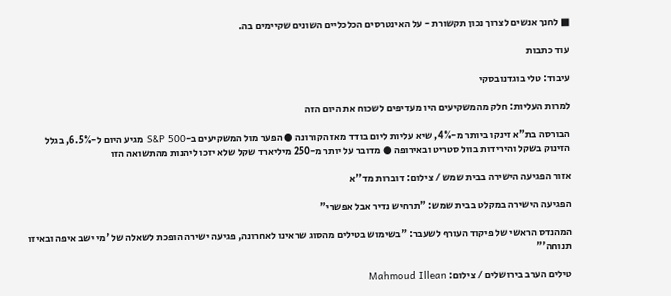■ לחנך אנשים לצרוך נכון תקשורת - על האינטרסים הכלכליים השונים שקיימים בה.

עוד כתבות

עיבוד: טלי בוגדנובסקי

למרות העליות: חלק מהמשקיעים היו מעדיפים לשכוח את היום הזה

הבורסה בת"א זינקו ביותר מ-4%, שיא עליות ליום בודד מאז הקורונה ● הפער מול המשקיעים ב-S&P 500 מגיע היום ל-6.5%, בגלל הזינוק בשקל והירידות בוול סטריט ובאירופה ● מדובר על יותר מ-250 מיליארד שקל שלא יזכו ליהנות מהתשואה הזו

אזור הפגיעה הישירה בבית שמש / צילום: דוברות מד''א

הפגיעה הישירה במקלט בבית שמש: "תרחיש נדיר אבל אפשרי"

המהנדס הראשי של פיקוד העורף לשעבר: "בשימוש בטילים מהסוג שראינו לאחרונה, פגיעה ישירה הופכת לשאלה של 'מי ישב איפה ובאיזו תנוחה'"

טילים הערב בירושלים / צילום: Mahmoud Illean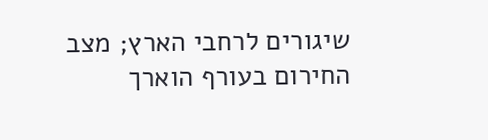שיגורים לרחבי הארץ; מצב החירום בעורף הוארך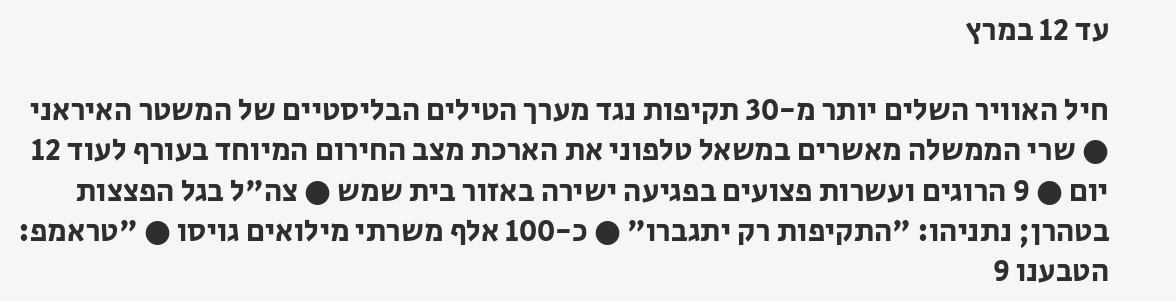עד 12 במרץ

חיל האוויר השלים יותר מ-30 תקיפות נגד מערך הטילים הבליסטיים של המשטר האיראני ● שרי הממשלה מאשרים במשאל טלפוני את הארכת מצב החירום המיוחד בעורף לעוד 12 יום ● 9 הרוגים ועשרות פצועים בפגיעה ישירה באזור בית שמש ● צה"ל בגל הפצצות בטהרן; נתניהו: "התקיפות רק יתגברו" ● כ-100 אלף משרתי מילואים גויסו ● "טראמפ: הטבענו 9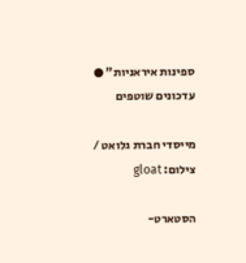ספינות איראניות" ● עדכונים שוטפים

מייסדי חברת גלואט / צילום: gloat

הסטארט-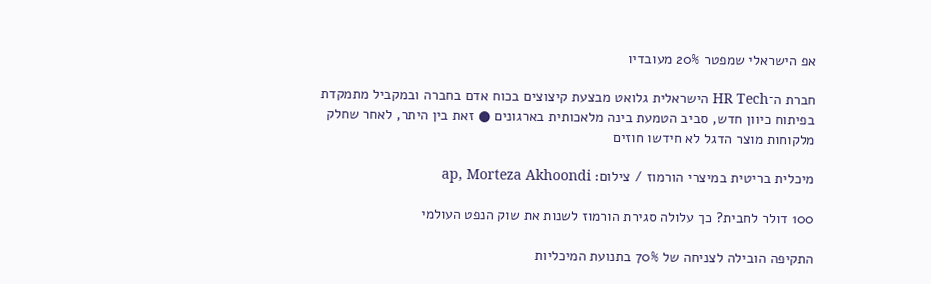אפ הישראלי שמפטר 20% מעובדיו

חברת ה־HR Tech הישראלית גלואט מבצעת קיצוצים בכוח אדם בחברה ובמקביל מתמקדת בפיתוח כיוון חדש, סביב הטמעת בינה מלאכותית בארגונים ● זאת בין היתר, לאחר שחלק מלקוחות מוצר הדגל לא חידשו חוזים

מיכלית בריטית במיצרי הורמוז / צילום: ap, Morteza Akhoondi

100 דולר לחבית? כך עלולה סגירת הורמוז לשנות את שוק הנפט העולמי

התקיפה הובילה לצניחה של 70% בתנועת המיכליות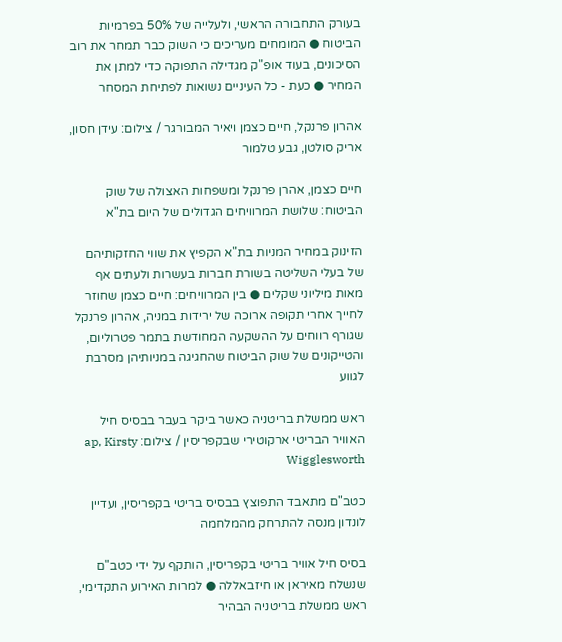בעורק התחבורה הראשי, ולעלייה של 50% בפרמיות הביטוח ● המומחים מעריכים כי השוק כבר תמחר את רוב הסיכונים, בעוד אופ"ק מגדילה התפוקה כדי למתן את המחיר ● כעת - כל העיניים נשואות לפתיחת המסחר

אהרון פרנקל, חיים כצמן ויאיר המבורגר / צילום: עידן חסון, אריק סולטן, גבע טלמור

חיים כצמן, אהרן פרנקל ומשפחות האצולה של שוק הביטוח: שלושת המרוויחים הגדולים של היום בת"א

הזינוק במחיר המניות בת"א הקפיץ את שווי החזקותיהם של בעלי השליטה בשורת חברות בעשרות ולעתים אף מאות מיליוני שקלים ● בין המרוויחים: חיים כצמן שחוזר לחייך אחרי תקופה ארוכה של ירידות במניה, אהרון פרנקל שגורף רווחים על ההשקעה המחודשת בתמר פטרוליום, והטייקונים של שוק הביטוח שהחגיגה במניותיהן מסרבת לגווע

ראש ממשלת בריטניה כאשר ביקר בעבר בבסיס חיל האוויר הבריטי ארקוטירי שבקפריסין / צילום: ap, Kirsty Wigglesworth

כטב"ם מתאבד התפוצץ בבסיס בריטי בקפריסין, ועדיין לונדון מנסה להתרחק מהמלחמה

בסיס חיל אוויר בריטי בקפריסין, הותקף על ידי כטב"ם שנשלח מאיראן או חיזבאללה ● למרות האירוע התקדימי, ראש ממשלת בריטניה הבהיר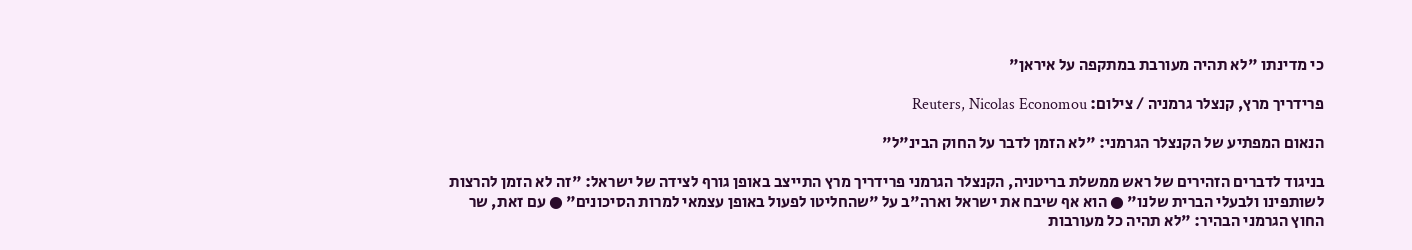כי מדינתו "לא תהיה מעורבת במתקפה על איראן"

פרידריך מרץ, קנצלר גרמניה / צילום: Reuters, Nicolas Economou

הנאום המפתיע של הקנצלר הגרמני: "לא הזמן לדבר על החוק הבינ"ל"

בניגוד לדברים הזהירים של ראש ממשלת בריטניה, הקנצלר הגרמני פרידריך מרץ התייצב באופן גורף לצידה של ישראל: "זה לא הזמן להרצות לשותפינו ולבעלי הברית שלנו" ● הוא אף שיבח את ישראל וארה"ב על "שהחליטו לפעול באופן עצמאי למרות הסיכונים" ● עם זאת, שר החוץ הגרמני הבהיר: "לא תהיה כל מעורבות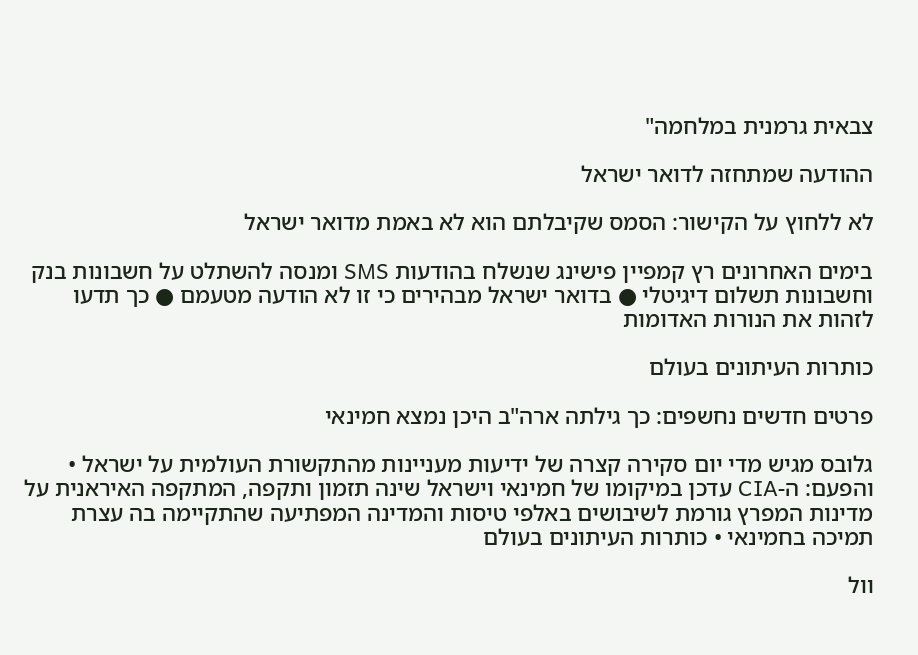צבאית גרמנית במלחמה"

ההודעה שמתחזה לדואר ישראל

לא ללחוץ על הקישור: הסמס שקיבלתם הוא לא באמת מדואר ישראל

בימים האחרונים רץ קמפיין פישינג שנשלח בהודעות SMS ומנסה להשתלט על חשבונות בנק וחשבונות תשלום דיגיטלי ● בדואר ישראל מבהירים כי זו לא הודעה מטעמם ● כך תדעו לזהות את הנורות האדומות

כותרות העיתונים בעולם

פרטים חדשים נחשפים: כך גילתה ארה"ב היכן נמצא חמינאי

גלובס מגיש מדי יום סקירה קצרה של ידיעות מעניינות מהתקשורת העולמית על ישראל • והפעם: ה-CIA עדכן במיקומו של חמינאי וישראל שינה תזמון ותקפה, המתקפה האיראנית על מדינות המפרץ גורמת לשיבושים באלפי טיסות והמדינה המפתיעה שהתקיימה בה עצרת תמיכה בחמינאי • כותרות העיתונים בעולם

וול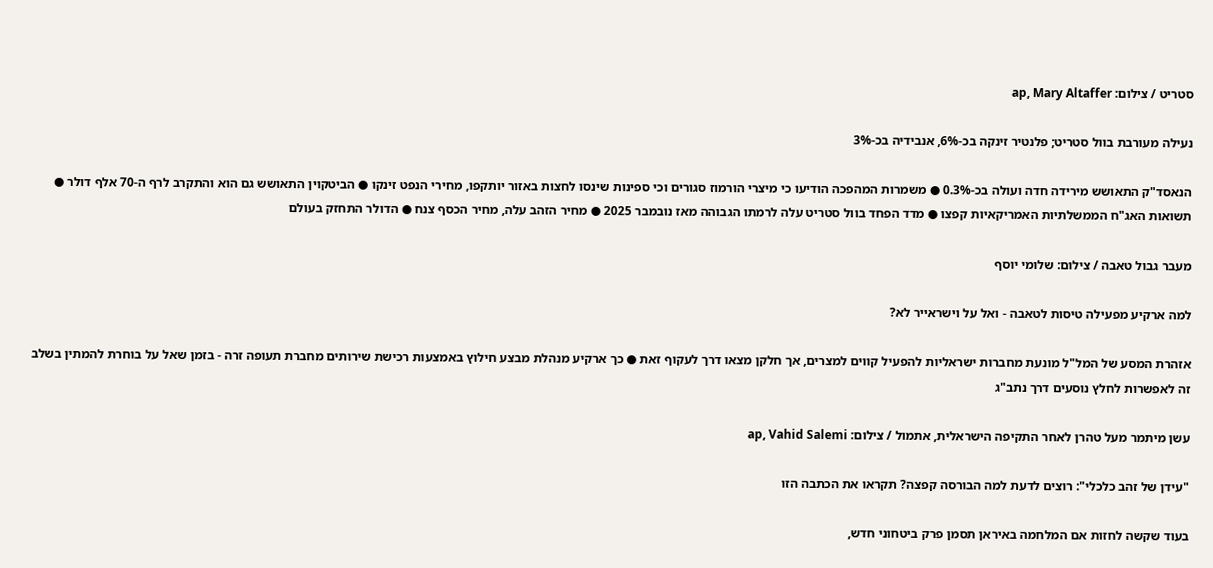סטריט / צילום: ap, Mary Altaffer

נעילה מעורבת בוול סטריט; פלנטיר זינקה בכ-6%, אנבידיה בכ-3%

הנאסד"ק התאושש מירידה חדה ועולה בכ-0.3% ● משמרות המהפכה הודיעו כי מיצרי הורמוז סגורים וכי ספינות שינסו לחצות באזור יותקפו, מחירי הנפט זינקו ● הביטקוין התאושש גם הוא והתקרב לרף ה-70 אלף דולר ● תשואות האג"ח הממשלתיות האמריקאיות קפצו ● מדד הפחד בוול סטריט עלה לרמתו הגבוהה מאז נובמבר 2025 ● מחיר הזהב עלה, מחיר הכסף צנח ● הדולר התחזק בעולם

מעבר גבול טאבה / צילום: שלומי יוסף

למה ארקיע מפעילה טיסות לטאבה - ואל על וישראייר לא?

אזהרת המסע של המל"ל מונעת מחברות ישראליות להפעיל קווים למצרים, אך חלקן מצאו דרך לעקוף זאת ● כך ארקיע מנהלת מבצע חילוץ באמצעות רכישת שירותים מחברת תעופה זרה - בזמן שאל על בוחרת להמתין בשלב זה לאפשרות לחלץ נוסעים דרך נתב"ג

עשן מיתמר מעל טהרן לאחר התקיפה הישראלית, אתמול / צילום: ap, Vahid Salemi

"עידן של זהב כלכלי": רוצים לדעת למה הבורסה קפצה? תקראו את הכתבה הזו

בעוד שקשה לחזות אם המלחמה באיראן תסמן פרק ביטחוני חדש,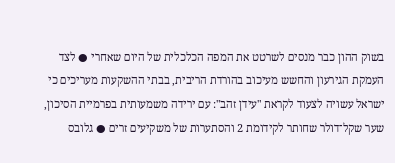בשוק ההון כבר מנסים לשרטט את המפה הכלכלית של היום שאחרי ● לצד העמקת הגירעון והחשש מעיכוב בהורדת הריבית, בבתי ההשקעות מעריכים כי ישראל עשויה לצעוד לקראת "עידן זהב": עם ירידה משמעותית בפרמיית הסיכון, שער שקל־דולר שחותר לקידומת 2 והסתערות של משקיעים זרים ● גלובס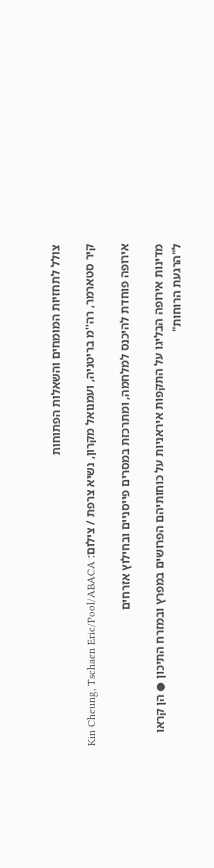צולל לתחזיות המומחים והשאלות הפתוחות

קיר סטארמר, רה''מ בריטניה, ועמנואל מקרון, נשיא צרפת / צילום: Kin Cheung, Tschaen Eric/Pool/ABACA

אירופה פוחדת להיכנס למלחמה, ומתרכזת במסרים פייסניים ובחילוץ אזרחים

מדינות אירופה הבליגו על התקפות איראניות על כוחותיהם הפרושים במפרץ ובמזרח התיכון ● הן קראו ל"הרגעת הרוחות"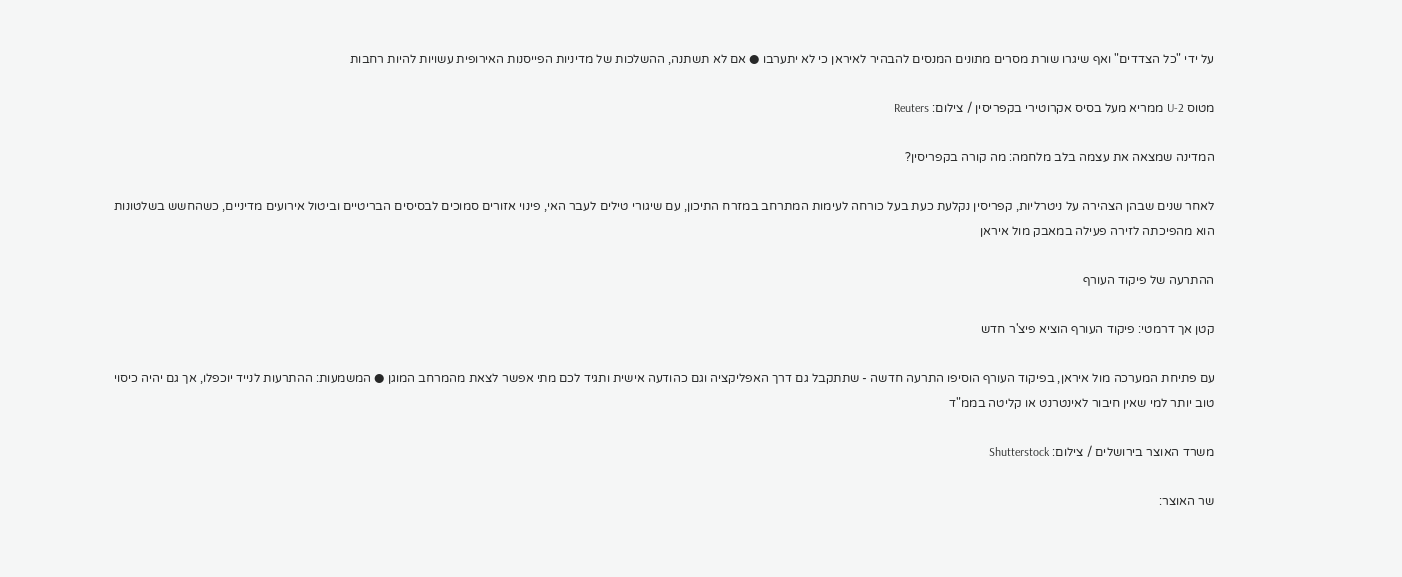על ידי "כל הצדדים" ואף שיגרו שורת מסרים מתונים המנסים להבהיר לאיראן כי לא יתערבו ● אם לא תשתנה, ההשלכות של מדיניות הפייסנות האירופית עשויות להיות רחבות

מטוס U-2 ממריא מעל בסיס אקרוטירי בקפריסין / צילום: Reuters

המדינה שמצאה את עצמה בלב מלחמה: מה קורה בקפריסין?

לאחר שנים שבהן הצהירה על ניטרליות, קפריסין נקלעת כעת בעל כורחה לעימות המתרחב במזרח התיכון, עם שיגורי טילים לעבר האי, פינוי אזורים סמוכים לבסיסים הבריטיים וביטול אירועים מדיניים, כשהחשש בשלטונות הוא מהפיכתה לזירה פעילה במאבק מול איראן

ההתרעה של פיקוד העורף

קטן אך דרמטי: פיקוד העורף הוציא פיצ'ר חדש

עם פתיחת המערכה מול איראן, בפיקוד העורף הוסיפו התרעה חדשה - שתתקבל גם דרך האפליקציה וגם כהודעה אישית ותגיד לכם מתי אפשר לצאת מהמרחב המוגן ● המשמעות: ההתרעות לנייד יוכפלו, אך גם יהיה כיסוי טוב יותר למי שאין חיבור לאינטרנט או קליטה בממ"ד

משרד האוצר בירושלים / צילום: Shutterstock

שר האוצר: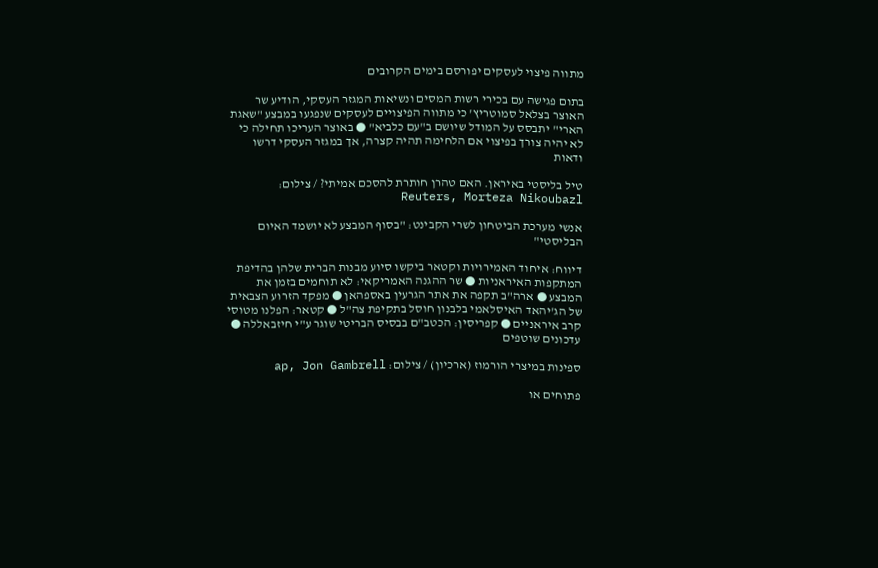מתווה פיצוי לעסקים יפורסם בימים הקרובים

בתום פגישה עם בכירי רשות המסים ונשיאות המגזר העסקי, הודיע שר האוצר בצלאל סמוטריץ' כי מתווה הפיצויים לעסקים שנפגעו במבצע "שאגת הארי" יתבסס על המודל שיושם ב"עם כלביא" ● באוצר העריכו תחילה כי לא יהיה צורך בפיצוי אם הלחימה תהיה קצרה, אך במגזר העסקי דרשו ודאות

טיל בליסטי באיראן. האם טהרן חותרת להסכם אמיתי? / צילום: Reuters, Morteza Nikoubazl

אנשי מערכת הביטחון לשרי הקבינט: "בסוף המבצע לא יושמד האיום הבליסטי"

דיווח: איחוד האמירויות וקטאר ביקשו סיוע מבנות הברית שלהן בהדיפת המתקפות האיראניות ● שר ההגנה האמריקאי: לא תוחמים בזמן את המבצע ● ארה"ב תקפה את אתר הגרעין באספהאן ● מפקד הזרוע הצבאית של הג'יהאד האיסלאמי בלבנון חוסל בתקיפת צה"ל ● קטאר: הפלנו מטוסי קרב איראניים ● קפריסין: הכטב"ם בבסיס הבריטי שוגר ע"י חיזבאללה ● עדכונים שוטפים

ספינות במיצרי הורמוז (ארכיון) / צילום: ap, Jon Gambrell

פתוחים או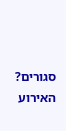סגורים? האירוע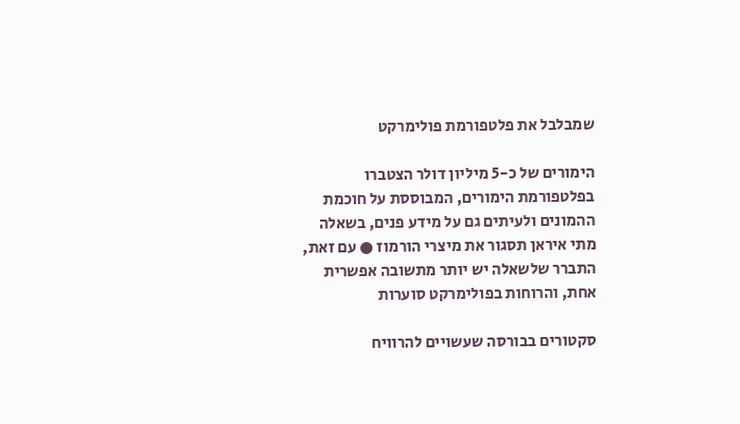שמבלבל את פלטפורמת פולימרקט

הימורים של כ-5 מיליון דולר הצטברו בפלטפורמת הימורים, המבוססת על חוכמת ההמונים ולעיתים גם על מידע פנים, בשאלה מתי איראן תסגור את מיצרי הורמוז ● עם זאת, התברר שלשאלה יש יותר מתשובה אפשרית אחת, והרוחות בפולימרקט סוערות

סקטורים בבורסה שעשויים להרוויח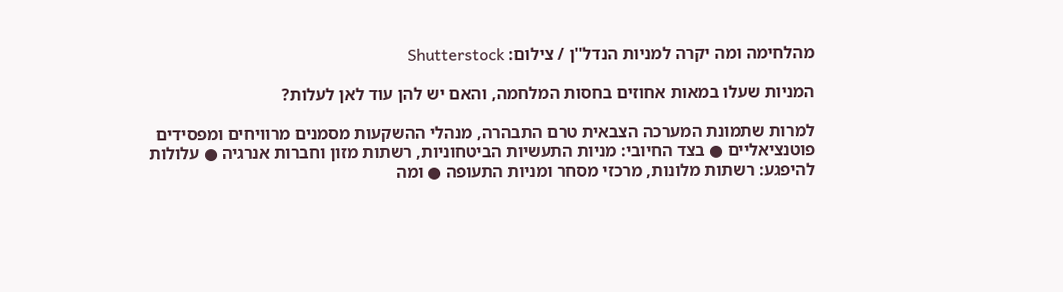מהלחימה ומה יקרה למניות הנדל''ן / צילום: Shutterstock

המניות שעלו במאות אחוזים בחסות המלחמה, והאם יש להן עוד לאן לעלות?

למרות שתמונת המערכה הצבאית טרם התבהרה, מנהלי ההשקעות מסמנים מרוויחים ומפסידים פוטנציאליים ● בצד החיובי: מניות התעשיות הביטחוניות, רשתות מזון וחברות אנרגיה ● עלולות להיפגע: רשתות מלונות, מרכזי מסחר ומניות התעופה ● ומה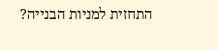התחזית למניות הבנייה?